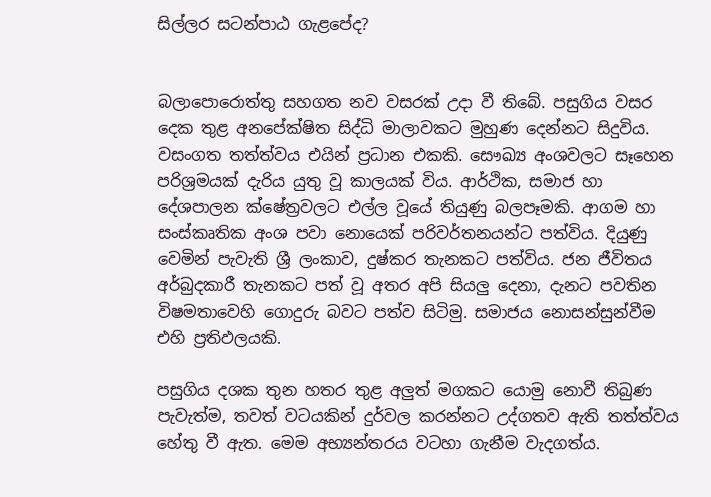සිල්ලර සටන්පාඨ ගැළපේද?


බලාපොරොත්තු සහගත නව වසරක් උදා වී තිබේ. පසුගිය වසර දෙක තුළ අනපේක්ෂිත සිද්ධි මාලාවකට මුහුණ දෙන්නට සිදුවිය. වසංගත තත්ත්වය එයින් ප්‍රධාන එකකි. සෞඛ්‍ය අංශවලට සෑහෙන පරිශ්‍රමයක් දැරිය යුතු වූ කාලයක් විය. ආර්ථික, සමාජ හා දේශපාලන ක්ෂේත්‍රවලට එල්ල වූයේ තියුණු බලපෑමකි. ආගම හා සංස්කෘතික අංශ පවා නොයෙක් පරිවර්තනයන්ට පත්විය. දියුණු වෙමින් පැවැති ශ්‍රී ලංකාව, දුෂ්කර තැනකට පත්විය. ජන ජීවිතය අර්බුදකාරී තැනකට පත් වූ අතර අපි සියලු දෙනා, දැනට පවතින විෂමතාවෙහි ගොදුරු බවට පත්ව සිටිමු. සමාජය නොසන්සුන්වීම එහි ප්‍රතිඵලයකි.

පසුගිය දශක තුන හතර තුළ අලුත් මගකට යොමු නොවී තිබුණ පැවැත්ම, තවත් වටයකින් දුර්වල කරන්නට උද්ගතව ඇති තත්ත්වය හේතු වී ඇත. මෙම අභ්‍යන්තරය වටහා ගැනීම වැදගත්ය.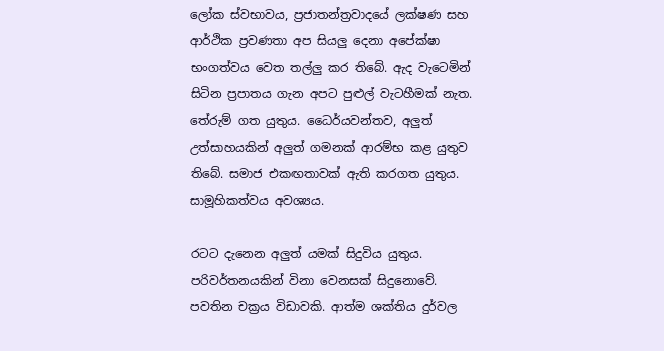ලෝක ස්වභාවය, ප්‍රජාතන්ත්‍රවාදයේ ලක්ෂණ සහ ආර්ථික ප්‍රවණතා අප සියලු දෙනා අපේක්ෂා භංගත්වය වෙත තල්ලු කර තිබේ. ඇද වැටෙමින් සිටින ප්‍රපාතය ගැන අපට පුළුල් වැටහීමක් නැත. තේරුම් ගත යුතුය. ධෛර්යවන්තව, අලුත් උත්සාහයකින් අලුත් ගමනක් ආරම්භ කළ යුතුව තිබේ. සමාජ එකඟතාවක් ඇති කරගත යුතුය. සාමූහිකත්වය අවශ්‍යය.

රටට දැනෙන අලුත් යමක් සිදුවිය යුතුය. පරිවර්තනයකින් විනා වෙනසක් සිදුනොවේ. පවතින චක්‍රය විඩාවකි. ආත්ම ශක්තිය දුර්වල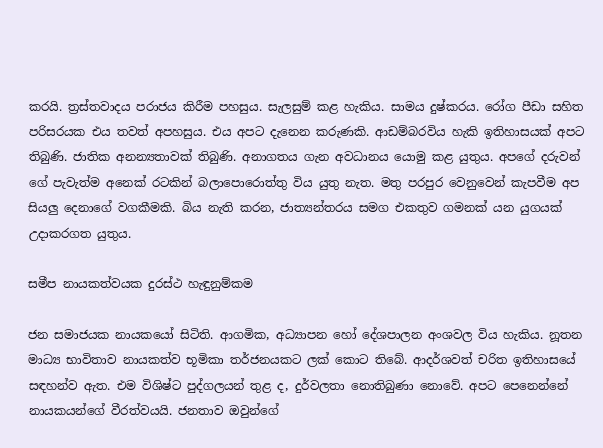කරයි. ත්‍රස්තවාදය පරාජය කිරීම පහසුය. සැලසුම් කළ හැකිය. සාමය දුෂ්කරය. රෝග පීඩා සහිත පරිසරයක එය තවත් අපහසුය. එය අපට දැනෙන කරුණකි. ආඩම්බරවිය හැකි ඉතිහාසයක් අපට තිබුණි. ජාතික අනන්‍යතාවක් තිබුණි. අනාගතය ගැන අවධානය යොමු කළ යුතුය. අපගේ දරුවන් ගේ පැවැත්ම අනෙක් රටකින් බලාපොරොත්තු විය යුතු නැත. මතු පරපුර වෙනුවෙන් කැපවීම අප සියලු දෙනාගේ වගකීමකි. බිය නැති කරන, ජාත්‍යන්තරය සමග එකතුව ගමනක් යන යුගයක් උදාකරගත යුතුය.

සමීප නායකත්වයක දුරස්ථ හැඳුනුම්කම

ජන සමාජයක නායකයෝ සිටිති. ආගමික, අධ්‍යාපන හෝ දේශපාලන අංශවල විය හැකිය. නූතන මාධ්‍ය භාවිතාව නායකත්ව භූමිකා තර්ජනයකට ලක් කොට තිබේ. ආදර්ශවත් චරිත ඉතිහාසයේ සඳහන්ව ඇත. එම විශිෂ්ට පුද්ගලයන් තුළ ද, දුර්වලතා නොතිබුණා නොවේ. අපට පෙනෙන්නේ නායකයන්ගේ වීරත්වයයි. ජනතාව ඔවුන්ගේ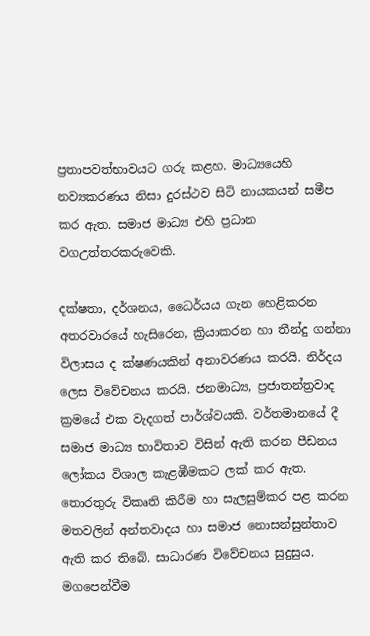ප්‍රතාපවත්භාවයට ගරු කළහ. මාධ්‍යයෙහි නව්‍යකරණය නිසා දුරස්ථව සිටි නායකයන් සමීප කර ඇත. සමාජ මාධ්‍ය එහි ප්‍රධාන වගඋත්තරකරුවෙකි.

දක්ෂතා, දර්ශනය, ධෛර්යය ගැන හෙළිකරන අතරවාරයේ හැසිරෙන, ක්‍රියාකරන හා තීන්දු ගන්නා විලාසය ද ක්ෂණයකින් අනාවරණය කරයි. නිර්දය ලෙස විවේචනය කරයි. ජනමාධ්‍ය, ප්‍රජාතන්ත්‍රවාද ක්‍රමයේ එක වැදගත් පාර්ශ්වයකි. වර්තමානයේ දී සමාජ මාධ්‍ය භාවිතාව විසින් ඇති කරන පීඩනය ලෝකය විශාල කැළඹීමකට ලක් කර ඇත. තොරතුරු විකෘති කිරීම හා සැලසුම්කර පළ කරන මතවලින් අන්තවාදය හා සමාජ නොසන්සුන්තාව ඇති කර තිබේ. සාධාරණ විවේචනය සුදුසුය. මගපෙන්වීම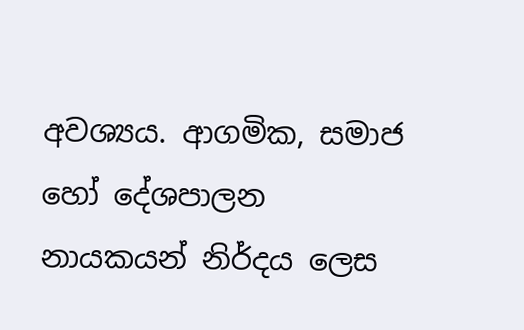අවශ්‍යය. ආගමික, සමාජ හෝ දේශපාලන නායකයන් නිර්දය ලෙස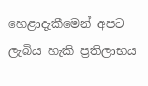හෙළාදැකීමෙන් අපට ලැබිය හැකි ප්‍රතිලාභය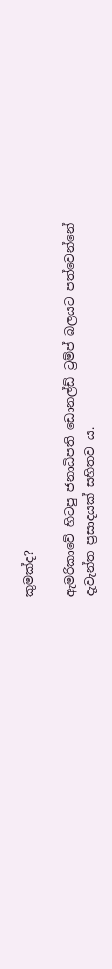කුමක්ද?

ඇමරිකාවේ හිටපු ජනාධිපති ඩොනල්ඩ් ට්‍රම්ප් බලයට පත්වෙන්නේ දැවැන්ත ප්‍රසාදයක් සහිතව ය.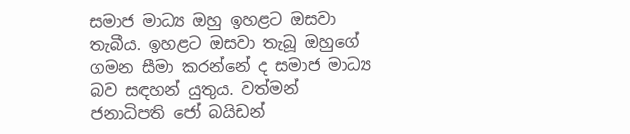සමාජ මාධ්‍ය ඔහු ඉහළට ඔසවා තැබීය. ඉහළට ඔසවා තැබූ ඔහුගේ ගමන සීමා කරන්නේ ද සමාජ මාධ්‍ය බව සඳහන් යුතුය. වත්මන් ජනාධිපති ජෝ බයිඩන්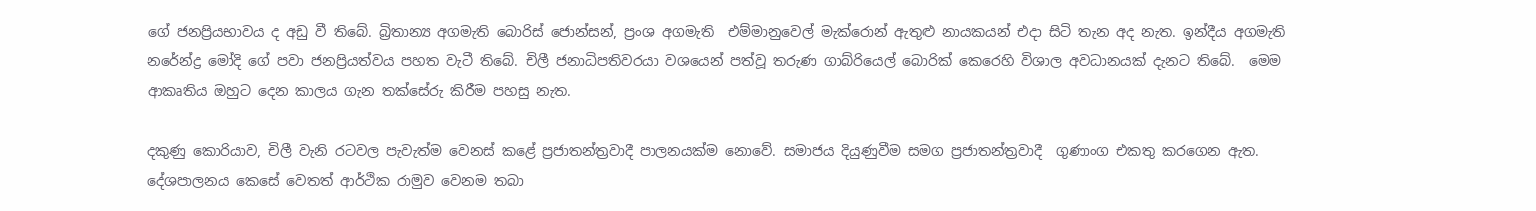ගේ ජනප්‍රියභාවය ද අඩු වී තිබේ. බ්‍රිතාන්‍ය අගමැති බොරිස් ජොන්සන්, ප්‍රංශ අගමැති  එම්මානුවෙල් මැක්රොන් ඇතුළු නායකයන් එදා සිටි තැන අද නැත. ඉන්දීය අගමැති නරේන්ද්‍ර මෝදි ගේ පවා ජනප්‍රියත්වය පහත වැටී තිබේ. චිලී ජනාධිපතිවරයා වශයෙන් පත්වූ තරුණ ගාබ්රියෙල් බොරික් කෙරෙහි විශාල අවධානයක් දැනට තිබේ.  මෙම ආකෘතිය ඔහුට දෙන කාලය ගැන තක්සේරු කිරීම පහසු නැත.

දකුණු කොරියාව, චිලී වැනි රටවල පැවැත්ම වෙනස් කළේ ප්‍රජාතන්ත්‍රවාදී පාලනයක්ම නොවේ. සමාජය දියුණුවීම සමග ප්‍රජාතන්ත්‍රවාදී  ගුණාංග එකතු කරගෙන ඇත. දේශපාලනය කෙසේ වෙතත් ආර්ථික රාමුව වෙනම තබා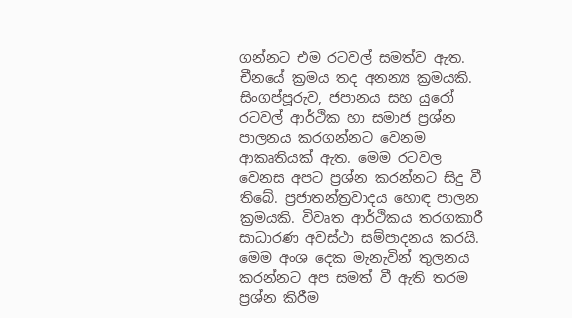ගන්නට එම රටවල් සමත්ව ඇත. චීනයේ ක්‍රමය තද අනන්‍ය ක්‍රමයකි.  සිංගප්පූරුව, ජපානය සහ යුරෝ රටවල් ආර්ථික හා සමාජ ප්‍රශ්න පාලනය කරගන්නට වෙනම ආකෘතියක් ඇත. මෙම රටවල වෙනස අපට ප්‍රශ්න කරන්නට සිදු වී තිබේ. ප්‍රජාතන්ත්‍රවාදය හොඳ පාලන ක්‍රමයකි. විවෘත ආර්ථිකය තරගකාරී සාධාරණ අවස්ථා සම්පාදනය කරයි. මෙම අංශ දෙක මැනැවින් තුලනය කරන්නට අප සමත් වී ඇති තරම ප්‍රශ්න කිරීම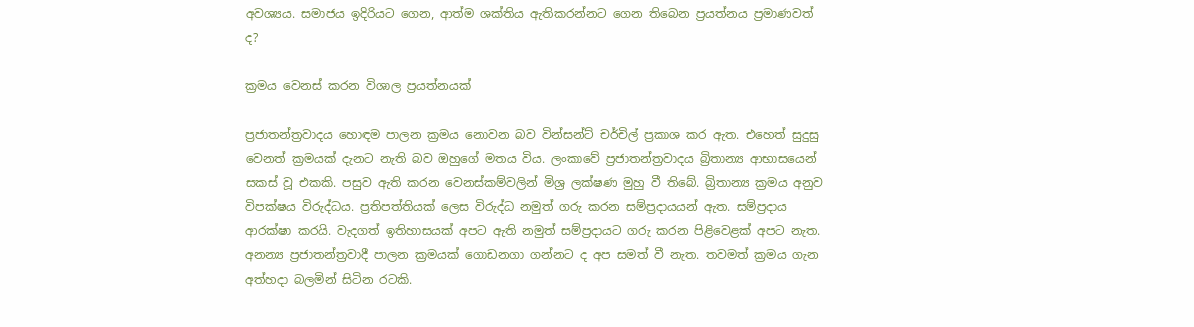අවශ්‍යය. සමාජය ඉදිරියට ගෙන, ආත්ම ශක්තිය ඇතිකරන්නට ගෙන තිබෙන ප්‍රයත්නය ප්‍රමාණවත් ද?

ක්‍රමය වෙනස් කරන විශාල ප්‍රයත්නයක්

ප්‍රජාතන්ත්‍රවාදය හොඳම පාලන ක්‍රමය නොවන බව වින්සන්ට් චර්චිල් ප්‍රකාශ කර ඇත. එහෙත් සුදුසු වෙනත් ක්‍රමයක් දැනට නැති බව ඔහුගේ මතය විය. ලංකාවේ ප්‍රජාතන්ත්‍රවාදය බ්‍රිතාන්‍ය ආභාසයෙන් සකස් වූ එකකි. පසුව ඇති කරන වෙනස්කම්වලින් මිශ්‍ර ලක්ෂණ මුහු වී තිබේ. බ්‍රිතාන්‍ය ක්‍රමය අනුව විපක්ෂය විරුද්ධය. ප්‍රතිපත්තියක් ලෙස විරුද්ධ නමුත් ගරු කරන සම්ප්‍රදායයන් ඇත. සම්ප්‍රදාය ආරක්ෂා කරයි. වැදගත් ඉතිහාසයක් අපට ඇති නමුත් සම්ප්‍රදායට ගරු කරන පිළිවෙළක් අපට නැත. අනන්‍ය ප්‍රජාතන්ත්‍රවාදී පාලන ක්‍රමයක් ගොඩනගා ගන්නට ද අප සමත් වී නැත. තවමත් ක්‍රමය ගැන අත්හදා බලමින් සිටින රටකි.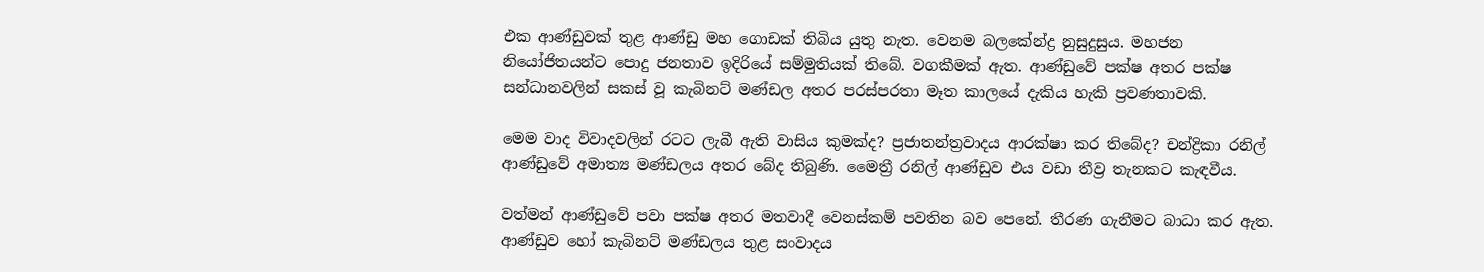එක ආණ්ඩුවක් තුළ ආණ්ඩු මහ ගොඩක් තිබිය යුතු නැත. වෙනම බලකේන්ද්‍ර නුසුදුසුය. මහජන නියෝජිතයන්ට පොදු ජනතාව ඉදිරියේ සම්මුතියක් තිබේ. වගකීමක් ඇත. ආණ්ඩුවේ පක්ෂ අතර පක්ෂ සන්ධානවලින් සකස් වූ කැබිනට් මණ්ඩල අතර පරස්පරතා මෑත කාලයේ දැකිය හැකි ප්‍රවණතාවකි.

මෙම වාද විවාදවලින් රටට ලැබී ඇති වාසිය කුමක්ද? ප්‍රජාතන්ත්‍රවාදය ආරක්ෂා කර තිබේද? චන්ද්‍රිකා රනිල් ආණ්ඩුවේ අමාත්‍ය මණ්ඩලය අතර බේද තිබුණි. මෛත්‍රී රනිල් ආණ්ඩුව එය වඩා තීව්‍ර තැනකට කැඳවීය.

වත්මන් ආණ්ඩුවේ පවා පක්ෂ අතර මතවාදී වෙනස්කම් පවතින බව පෙනේ. තීරණ ගැනීමට බාධා කර ඇත. ආණ්ඩුව හෝ කැබිනට් මණ්ඩලය තුළ සංවාදය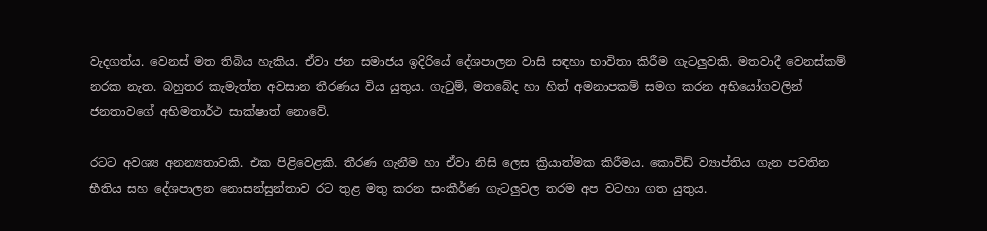වැදගත්ය. වෙනස් මත තිබිය හැකිය. ඒවා ජන සමාජය ඉදිරියේ දේශපාලන වාසි සඳහා භාවිතා කිරීම ගැටලුවකි. මතවාදී වෙනස්කම් නරක නැත. බහුතර කැමැත්ත අවසාන තීරණය විය යුතුය. ගැටුම්, මතබේද හා හිත් අමනාපකම් සමග කරන අභියෝගවලින් ජනතාවගේ අභිමතාර්ථ සාක්ෂාත් නොවේ.

රටට අවශ්‍ය අනන්‍යතාවකි. එක පිළිවෙළකි. තීරණ ගැනීම හා ඒවා නිසි ලෙස ක්‍රියාත්මක කිරීමය. කොවිඩ් ව්‍යාප්තිය ගැන පවතින භීතිය සහ දේශපාලන නොසන්සුන්තාව රට තුළ මතු කරන සංකීර්ණ ගැටලුවල තරම අප වටහා ගත යුතුය.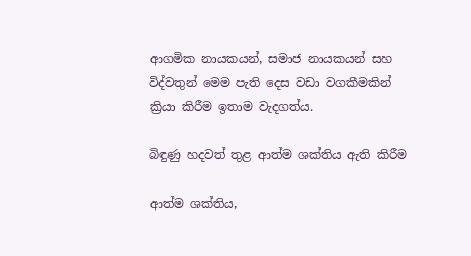ආගමික නායකයන්, සමාජ නායකයන් සහ විද්වතුන් මෙම පැති දෙස වඩා වගකීමකින් ක්‍රියා කිරීම ඉතාම වැදගත්ය.

බිඳුණු හදවත් තුළ ආත්ම ශක්තිය ඇති කිරීම

ආත්ම ශක්තිය,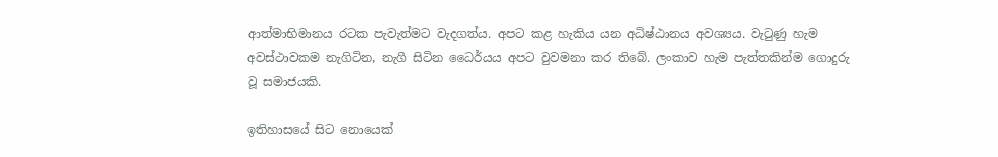ආත්මාභිමානය රටක පැවැත්මට වැදගත්ය. අපට කළ හැකිය යන අධිෂ්ඨානය අවශ්‍යය. වැටුණු හැම අවස්ථාවකම නැගිටින, නැගී සිටින ධෛර්යය අපට වුවමනා කර තිබේ. ලංකාව හැම පැත්තකින්ම ගොදුරු වූ සමාජයකි.

ඉතිහාසයේ සිට නොයෙක්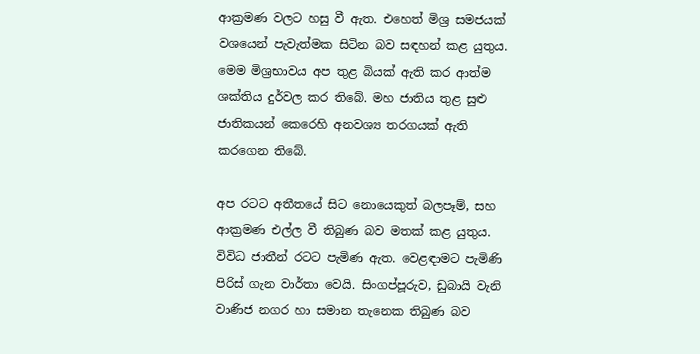ආක්‍රමණ වලට හසු වී ඇත. එහෙත් මිශ්‍ර සමජයක් වශයෙන් පැවැත්මක සිටින බව සඳහන් කළ යුතුය. මෙම මිශ්‍රභාවය අප තුළ බියක් ඇති කර ආත්ම ශක්තිය දුර්වල කර තිබේ. මහ ජාතිය තුළ සුළු ජාතිකයන් කෙරෙහි අනවශ්‍ය තරගයක් ඇති කරගෙන තිබේ.

අප රටට අතීතයේ සිට නොයෙකුත් බලපෑම්, සහ ආක්‍රමණ එල්ල වී තිබුණ බව මතක් කළ යුතුය. විවිධ ජාතීන් රටට පැමිණ ඇත. වෙළඳාමට පැමිණි පිරිස් ගැන වාර්තා වෙයි. සිංගප්පූරුව, ඩුබායි වැනි වාණිජ නගර හා සමාන තැනෙක තිබුණ බව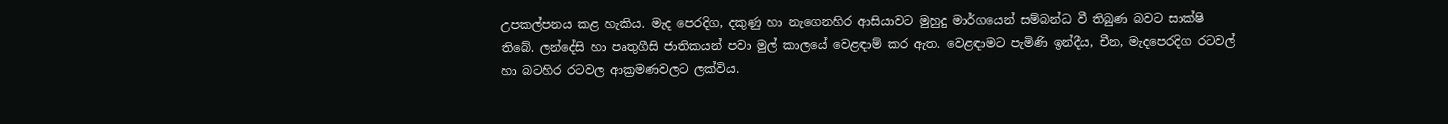උපකල්පනය කළ හැකිය. මැද පෙරදිග, දකුණු හා නැගෙනහිර ආසියාවට මුහුදු මාර්ගයෙන් සම්බන්ධ වී තිබුණ බවට සාක්ෂි තිබේ. ලන්දේසි හා පෘතුගීසි ජාතිකයන් පවා මුල් කාලයේ වෙළඳාම් කර ඇත. වෙළඳාමට පැමිණි ඉන්දීය, චීන, මැදපෙරදිග රටවල් හා බටහිර රටවල ආක්‍රමණවලට ලක්විය.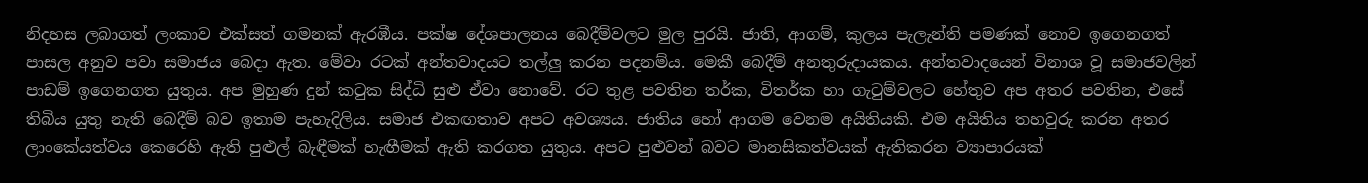නිදහස ලබාගත් ලංකාව එක්සත් ගමනක් ඇරඹීය. පක්ෂ දේශපාලනය බෙදීම්වලට මුල පුරයි. ජාති, ආගම්, කුලය පැලැන්ති පමණක් නොව ඉගෙනගත් පාසල අනුව පවා සමාජය බෙදා ඇත. මේවා රටක් අන්තවාදයට තල්ලු කරන පදනම්ය. මෙකී බෙදීම් අනතුරුදායකය. අන්තවාදයෙන් විනාශ වූ සමාජවලින් පාඩම් ඉගෙනගත යුතුය. අප මුහුණ දුන් කටුක සිද්ධි සුළු ඒවා නොවේ. රට තුළ පවතින තර්ක, විතර්ක හා ගැටුම්වලට හේතුව අප අතර පවතින, එසේ තිබිය යුතු නැති බෙදීම් බව ඉතාම පැහැදිලිය. සමාජ එකඟතාව අපට අවශ්‍යය. ජාතිය හෝ ආගම වෙනම අයිතියකි. එම අයිතිය තහවුරු කරන අතර ලාංකේයත්වය කෙරෙහි ඇති පුළුල් බැඳීමක් හැඟීමක් ඇති කරගත යුතුය. අපට පුළුවන් බවට මානසිකත්වයක් ඇතිකරන ව්‍යාපාරයක්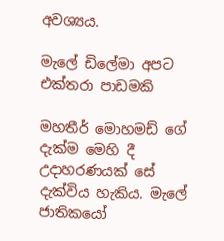අවශ්‍යය.

මැලේ ඩිලේමා අපට එක්තරා පාඩමකි

මහතීර් මොහමඩ් ගේ දැක්ම මෙහි දී උදාහරණයක් සේ දැක්විය හැකිය. මැලේ ජාතිකයෝ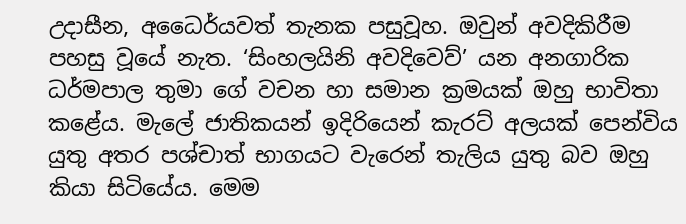උදාසීන, අධෛර්යවත් තැනක පසුවූහ. ඔවුන් අවදිකිරීම පහසු වූයේ නැත. ‘සිංහලයිනි අවදිවෙව්’ යන අනගාරික ධර්මපාල තුමා ගේ වචන හා සමාන ක්‍රමයක් ඔහු භාවිතා කළේය. මැලේ ජාතිකයන් ඉදිරියෙන් කැරට් අලයක් පෙන්විය යුතු අතර පශ්චාත් භාගයට වැරෙන් තැලිය යුතු බව ඔහු කියා සිටියේය. මෙම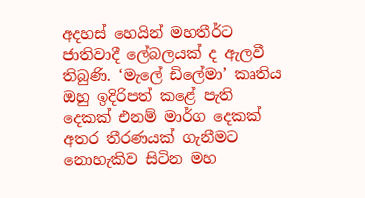අදහස් හෙයින් මහතීර්ට ජාතිවාදී ලේබලයක් ද ඇලවී තිබුණි. ‘මැලේ ඩිලේමා’ කෘතිය ඔහු ඉදිරිපත් කළේ පැති දෙකක් එනම් මාර්ග දෙකක් අතර තීරණයක් ගැනීමට නොහැකිව සිටින මහ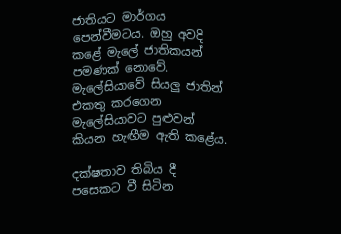ජාතියට මාර්ගය පෙන්වීමටය. ඔහු අවදි කළේ මැලේ ජාතිකයන් පමණක් නොවේ. මැලේසියාවේ සියලු ජාතින් එකතු කරගෙන මැලේසියාවට පුළුවන් කියන හැඟීම ඇති කළේය.

දක්ෂතාව තිබිය දී පසෙකට වී සිටින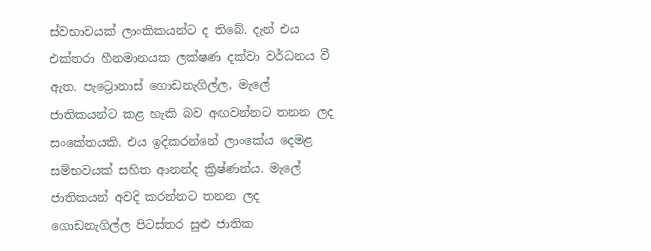ස්වභාවයක් ලාංකිකයන්ට ද තිබේ. දැන් එය එක්තරා හීනමානයක ලක්ෂණ දක්වා වර්ධනය වී ඇත. පැට්‍රොනාස් ගොඩනැගිල්ල, මැලේ ජාතිකයන්ට කළ හැකි බව අඟවන්නට තනන ලද සංකේතයකි. එය ඉදිකරන්නේ ලාංකේය දෙමළ සම්භවයක් සහිත ආනන්ද ක්‍රිෂ්ණන්ය. මැලේ ජාතිකයන් අවදි කරන්නට තනන ලද ගොඩනැගිල්ල පිටස්තර සුළු ජාතික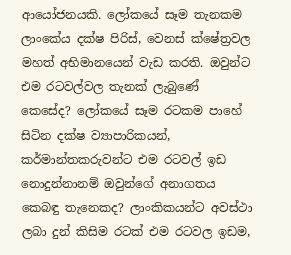ආයෝජනයකි. ලෝකයේ සෑම තැනකම ලාංකේය දක්ෂ පිරිස්, වෙනස් ක්ෂේත්‍රවල මහත් අභිමානයෙන් වැඩ කරති. ඔවුන්ට එම රටවල්වල තැනක් ලැබුණේ කෙසේද? ලෝකයේ සෑම රටකම පාහේ සිටින දක්ෂ ව්‍යාපාරිකයන්, කර්මාන්තකරුවන්ට එම රටවල් ඉඩ නොදුන්නානම් ඔවුන්ගේ අනාගතය කෙබඳු තැනෙකද? ලාංකිකයන්ට අවස්ථා ලබා දුන් කිසිම රටක් එම රටවල ඉඩම,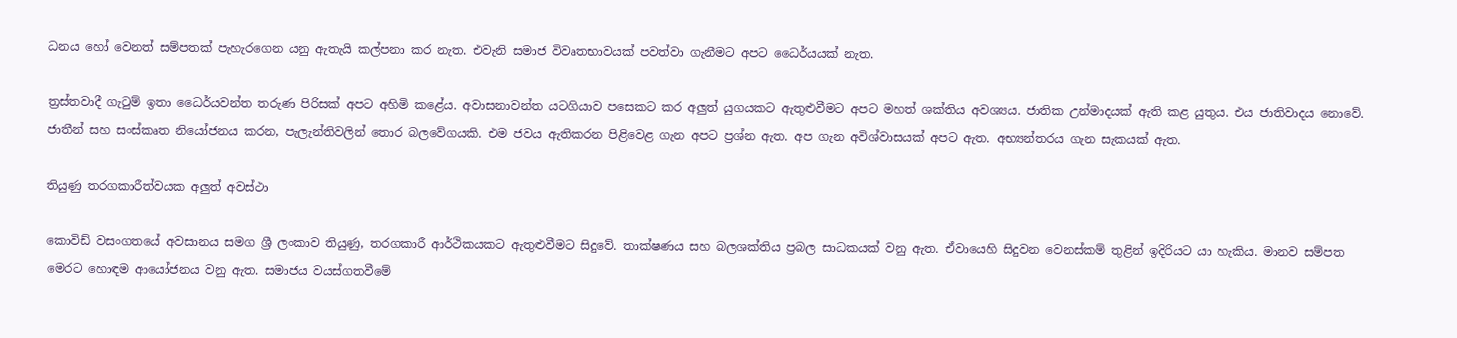ධනය හෝ වෙනත් සම්පතක් පැහැරගෙන යනු ඇතැයි කල්පනා කර නැත. එවැනි සමාජ විවෘතභාවයක් පවත්වා ගැනීමට අපට ධෛර්යයක් නැත.

ත්‍රස්තවාදී ගැටුම් ඉතා ධෛර්යවන්ත තරුණ පිරිසක් අපට අහිමි කළේය. අවාසනාවන්ත යටගියාව පසෙකට කර අලුත් යුගයකට ඇතුළුවීමට අපට මහත් ශක්තිය අවශ්‍යය. ජාතික උන්මාදයක් ඇති කළ යුතුය. එය ජාතිවාදය නොවේ. ජාතීන් සහ සංස්කෘත නියෝජනය කරන, පැලැන්තිවලින් තොර බලවේගයකි. එම ජවය ඇතිකරන පිළිවෙළ ගැන අපට ප්‍රශ්න ඇත. අප ගැන අවිශ්වාසයක් අපට ඇත. අභ්‍යන්තරය ගැන සැකයක් ඇත.

තියුණු තරගකාරීත්වයක අලුත් අවස්ථා

කොවිඩ් වසංගතයේ අවසානය සමග ශ්‍රී ලංකාව තියුණු, තරගකාරී ආර්ථිකයකට ඇතුළුවීමට සිදුවේ. තාක්ෂණය සහ බලශක්තිය ප්‍රබල සාධකයක් වනු ඇත. ඒවායෙහි සිදුවන වෙනස්කම් තුළින් ඉදිරියට යා හැකිය. මානව සම්පත මෙරට හොඳම ආයෝජනය වනු ඇත. සමාජය වයස්ගතවීමේ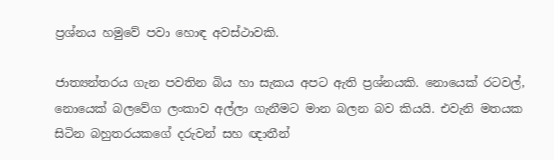ප්‍රශ්නය හමුවේ පවා හොඳ අවස්ථාවකි.

ජාත්‍යන්තරය ගැන පවතින බිය හා සැකය අපට ඇති ප්‍රශ්නයකි. නොයෙක් රටවල්, නොයෙක් බලවේග ලංකාව අල්ලා ගැනීමට මාන බලන බව කියයි. එවැනි මතයක සිටින බහුතරයකගේ දරුවන් සහ ඥාතීන්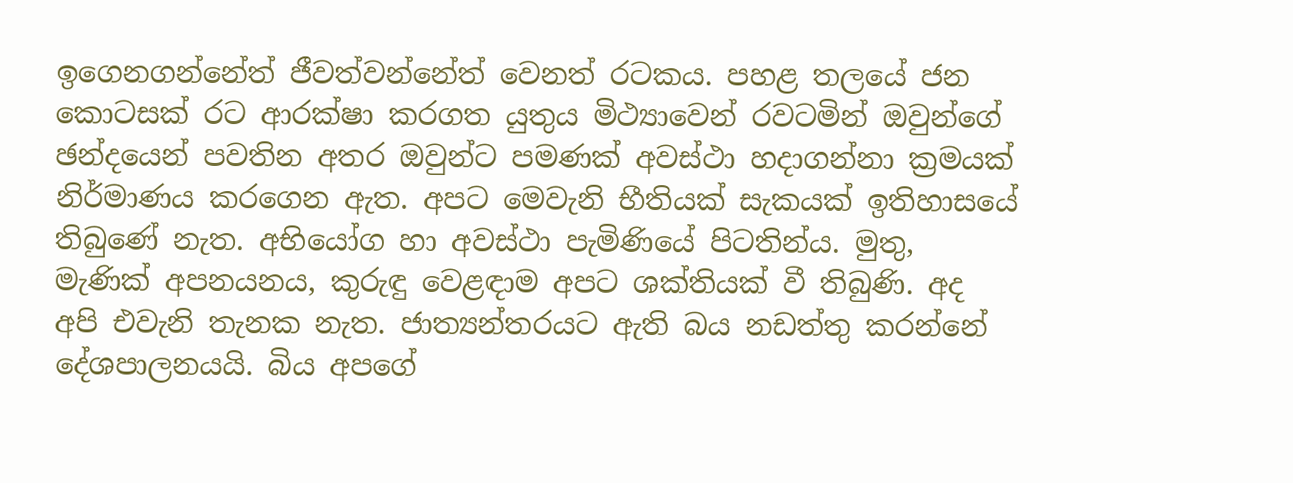ඉගෙනගන්නේත් ජීවත්වන්නේත් වෙනත් රටකය. පහළ තලයේ ජන කොටසක් රට ආරක්ෂා කරගත යුතුය මිථ්‍යාවෙන් රවටමින් ඔවුන්ගේ ඡන්දයෙන් පවතින අතර ඔවුන්ට පමණක් අවස්ථා හදාගන්නා ක්‍රමයක් නිර්මාණය කරගෙන ඇත. අපට මෙවැනි භීතියක් සැකයක් ඉතිහාසයේ තිබුණේ නැත. අභියෝග හා අවස්ථා පැමිණියේ පිටතින්ය. මුතු, මැණික් අපනයනය, කුරුඳු වෙළඳාම අපට ශක්තියක් වී තිබුණි. අද අපි එවැනි තැනක නැත. ජාත්‍යන්තරයට ඇති බය නඩත්තු කරන්නේ දේශපාලනයයි. බිය අපගේ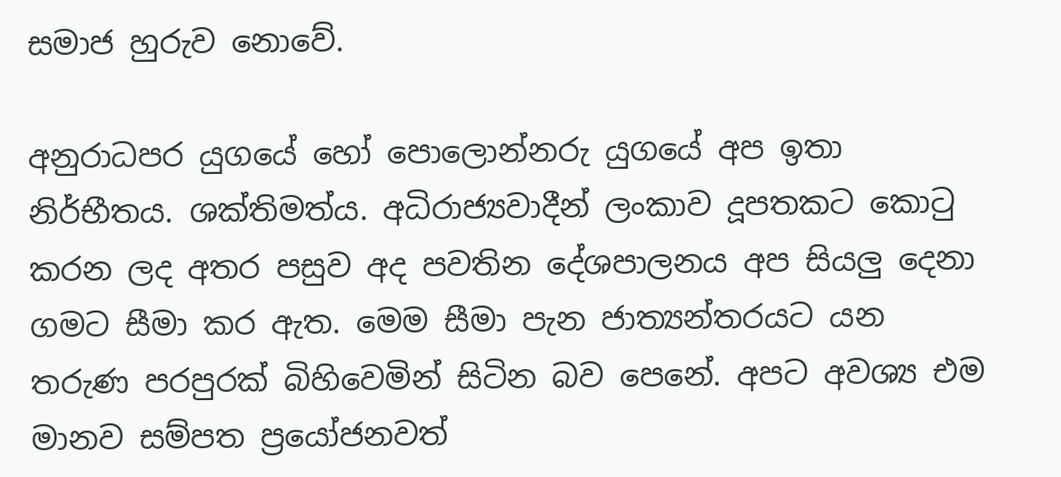සමාජ හුරුව නොවේ.

අනුරාධපර යුගයේ හෝ පොලොන්නරු යුගයේ අප ඉතා නිර්භීතය. ශක්තිමත්ය. අධිරාජ්‍යවාදීන් ලංකාව දූපතකට කොටු කරන ලද අතර පසුව අද පවතින දේශපාලනය අප සියලු දෙනා ගමට සීමා කර ඇත. මෙම සීමා පැන ජාත්‍යන්තරයට යන තරුණ පරපුරක් බිහිවෙමින් සිටින බව පෙනේ. අපට අවශ්‍ය එම මානව සම්පත ප්‍රයෝජනවත්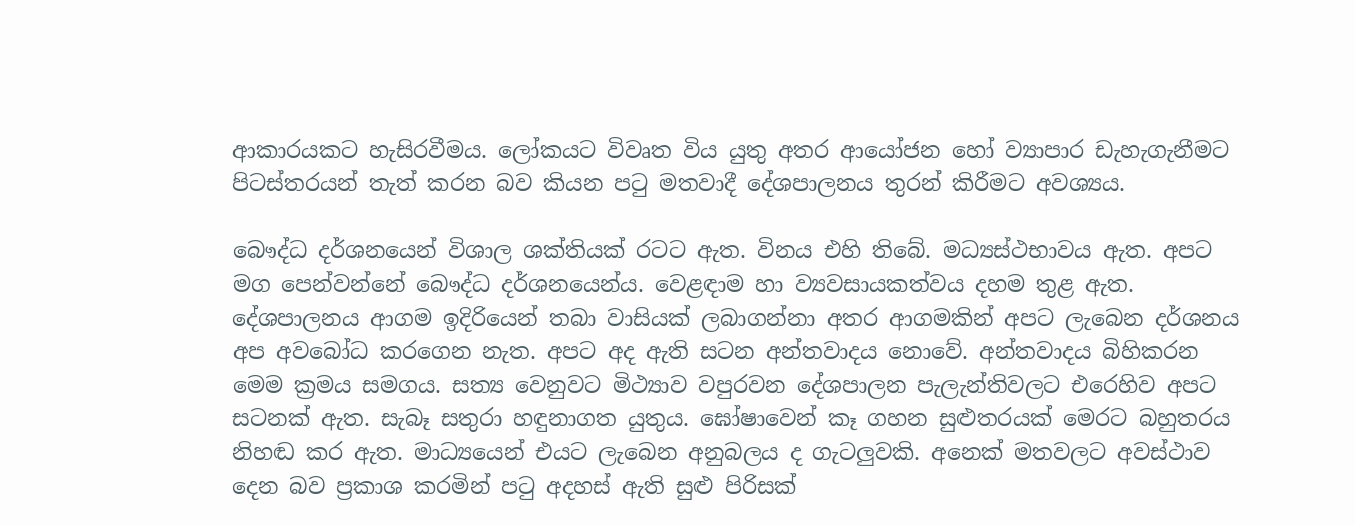ආකාරයකට හැසිරවීමය. ලෝකයට විවෘත විය යුතු අතර ආයෝජන හෝ ව්‍යාපාර ඩැහැගැනීමට පිටස්තරයන් තැත් කරන බව කියන පටු මතවාදී දේශපාලනය තුරන් කිරීමට අවශ්‍යය.

බෞද්ධ දර්ශනයෙන් විශාල ශක්තියක් රටට ඇත. විනය එහි තිබේ. මධ්‍යස්ථභාවය ඇත. අපට මග පෙන්වන්නේ බෞද්ධ දර්ශනයෙන්ය. වෙළඳාම හා ව්‍යවසායකත්වය දහම තුළ ඇත. දේශපාලනය ආගම ඉදිරියෙන් තබා වාසියක් ලබාගන්නා අතර ආගමකින් අපට ලැබෙන දර්ශනය අප අවබෝධ කරගෙන නැත. අපට අද ඇති සටන අන්තවාදය නොවේ. අන්තවාදය බිහිකරන මෙම ක්‍රමය සමගය. සත්‍ය වෙනුවට මිථ්‍යාව වපුරවන දේශපාලන පැලැන්තිවලට එරෙහිව අපට සටනක් ඇත. සැබෑ සතුරා හඳුනාගත යුතුය. ඝෝෂාවෙන් කෑ ගහන සුළුතරයක් මෙරට බහුතරය නිහඬ කර ඇත. මාධ්‍යයෙන් එයට ලැබෙන අනුබලය ද ගැටලුවකි. අනෙක් මතවලට අවස්ථාව දෙන බව ප්‍රකාශ කරමින් පටු අදහස් ඇති සුළු පිරිසක්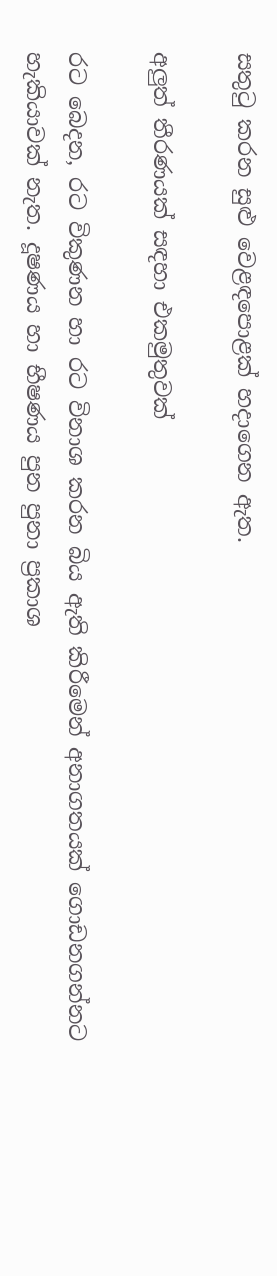සතුටු කරන සුළු වෙළඳපොළක් හදාගෙන ඇත.

අලුත් තීරණයක් සඳහා එකමුතුවක්

රට බෙදන, රට විකුණන හා රට විනාශ කරන බිය ඇති කිරීමෙන් අනාගතයක් ගොඩනගන්නට හැකියාවක් නැත. දූෂණය හා භීෂණය පුන පුනා ප්‍රකාශ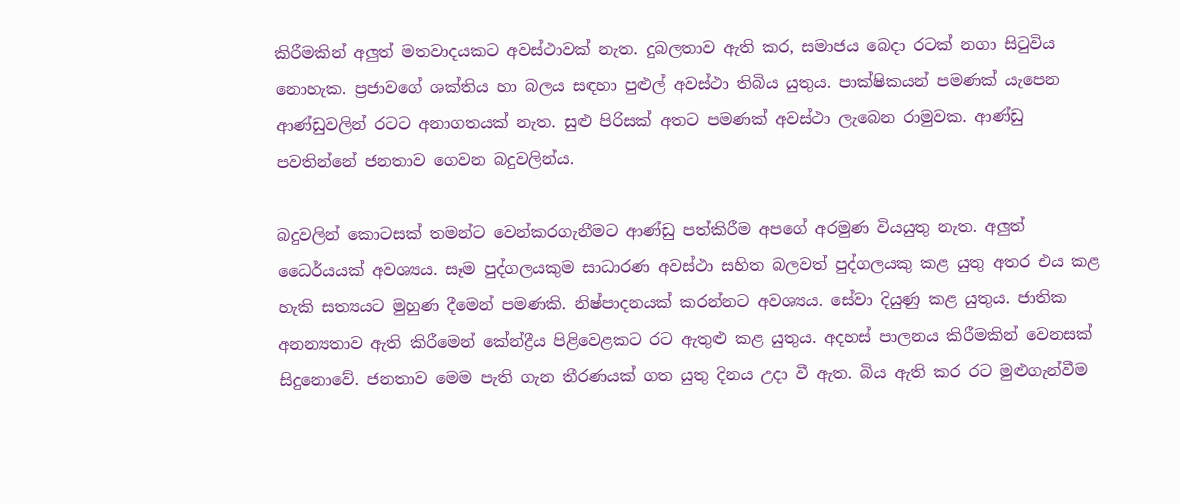කිරීමකින් අලුත් මතවාදයකට අවස්ථාවක් නැත. දුබලතාව ඇති කර, සමාජය බෙදා රටක් නගා සිටුවිය නොහැක. ප්‍රජාවගේ ශක්තිය හා බලය සඳහා පුළුල් අවස්ථා තිබිය යුතුය. පාක්ෂිකයන් පමණක් යැපෙන ආණ්ඩුවලින් රටට අනාගතයක් නැත. සුළු පිරිසක් අතට පමණක් අවස්ථා ලැබෙන රාමුවක. ආණ්ඩු පවතින්නේ ජනතාව ගෙවන බදුවලින්ය.

බදුවලින් කොටසක් තමන්ට වෙන්කරගැනීමට ආණ්ඩු පත්කිරීම අපගේ අරමුණ වියයුතු නැත. අලුත් ධෛර්යයක් අවශ්‍යය. සෑම පුද්ගලයකුම සාධාරණ අවස්ථා සහිත බලවත් පුද්ගලයකු කළ යුතු අතර එය කළ හැකි සත්‍යයට මුහුණ දීමෙන් පමණකි. නිෂ්පාදනයක් කරන්නට අවශ්‍යය. සේවා දියුණු කළ යුතුය. ජාතික අනන්‍යතාව ඇති කිරීමෙන් කේන්ද්‍රීය පිළිවෙළකට රට ඇතුළු කළ යුතුය. අදහස් පාලනය කිරීමකින් වෙනසක් සිදුනොවේ. ජනතාව මෙම පැති ගැන තීරණයක් ගත යුතු දිනය උදා වී ඇත. බිය ඇති කර රට මුළුගැන්වීම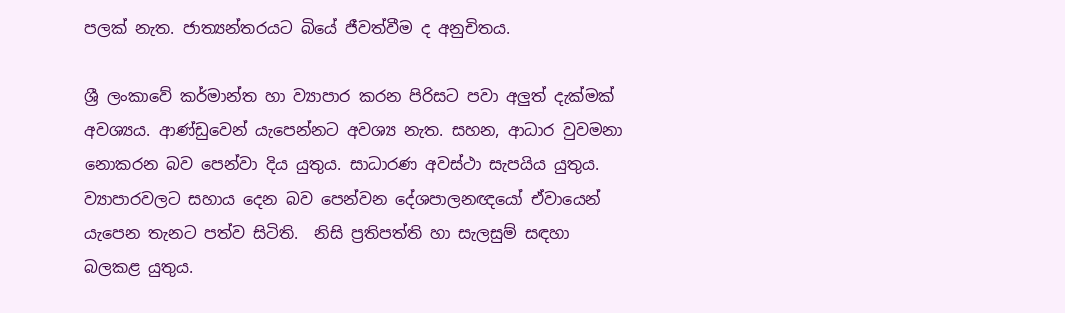පලක් නැත. ජාත්‍යන්තරයට බියේ ජීවත්වීම ද අනුචිතය.

ශ්‍රී ලංකාවේ කර්මාන්ත හා ව්‍යාපාර කරන පිරිසට පවා අලුත් දැක්මක් අවශ්‍යය. ආණ්ඩුවෙන් යැපෙන්නට අවශ්‍ය නැත. සහන, ආධාර වුවමනා නොකරන බව පෙන්වා දිය යුතුය. සාධාරණ අවස්ථා සැපයිය යුතුය. ව්‍යාපාරවලට සහාය දෙන බව පෙන්වන දේශපාලනඥයෝ ඒවායෙන් යැපෙන තැනට පත්ව සිටිති.  නිසි ප්‍රතිපත්ති හා සැලසුම් සඳහා බලකළ යුතුය.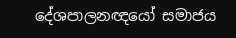දේශපාලනඥයෝ සමාජය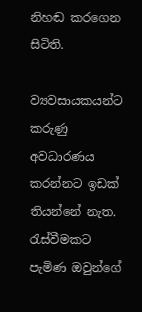නිහඬ කරගෙන සිටිති.

ව්‍යවසායකයන්ට කරුණු අවධාරණය කරන්නට ඉඩක් තියන්නේ නැත. රැස්වීමකට පැමිණ ඔවුන්ගේ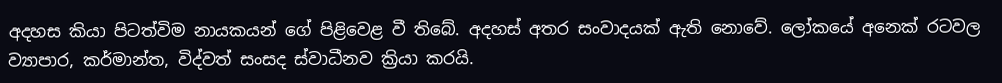අදහස කියා පිටත්විම නායකයන් ගේ පිළිවෙළ වී තිබේ. අදහස් අතර සංවාදයක් ඇති නොවේ. ලෝකයේ අනෙක් රටවල ව්‍යාපාර, කර්මාන්ත, විද්වත් සංසද ස්වාධීනව ක්‍රියා කරයි.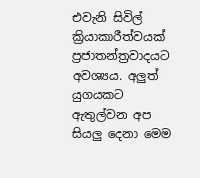එවැනි සිවිල් ක්‍රියාකාරීත්වයක් ප්‍රජාතන්ත්‍රවාදයට අවශ්‍යය. අලුත් යුගයකට ඇතුල්වන අප සියලු දෙනා මෙම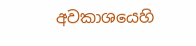අවකාශයෙහි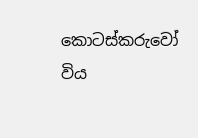කොටස්කරුවෝ විය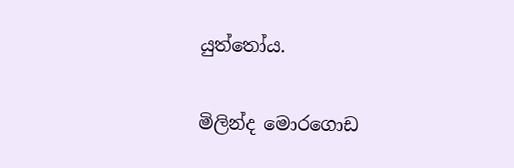යුත්තෝය.

මිලින්ද මොරගොඩ